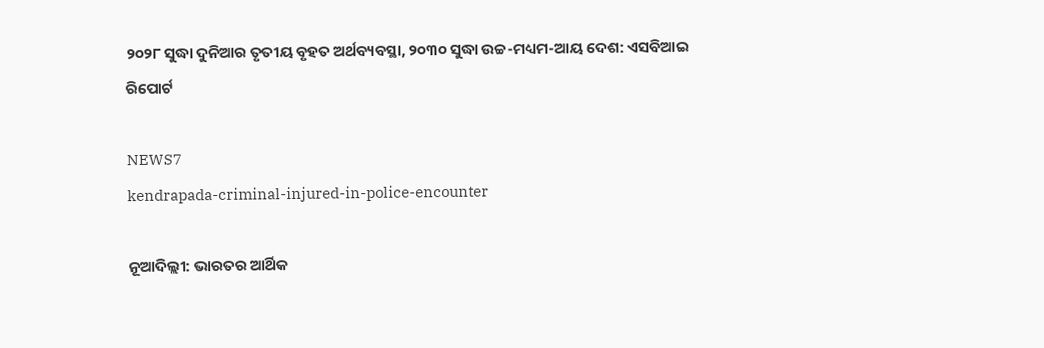୨୦୨୮ ସୁଦ୍ଧା ଦୁନିଆର ତୃତୀୟ ବୃହତ ଅର୍ଥବ୍ୟବସ୍ଥା, ୨୦୩୦ ସୁଦ୍ଧା ଉଚ୍ଚ-ମଧ୍ୟମ-ଆୟ ଦେଶ: ଏସବିଆଇ ରିପୋର୍ଟ

NEWS7
kendrapada-criminal-injured-in-police-encounter

ନୂଆଦିଲ୍ଲୀ: ଭାରତର ଆର୍ଥିକ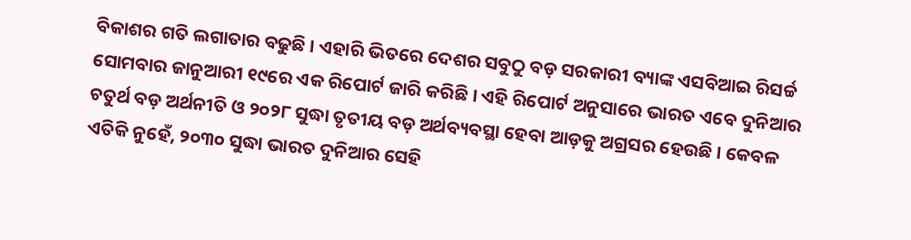ବିକାଶର ଗତି ଲଗାତାର ବଢୁଛି । ଏହାରି ଭିତରେ ଦେଶର ସବୁଠୁ ବଡ଼ ସରକାରୀ ବ୍ୟାଙ୍କ ଏସବିଆଇ ରିସର୍ଚ୍ଚ ସୋମବାର ଜାନୁଆରୀ ୧୯ରେ ଏକ ରିପୋର୍ଟ ଜାରି କରିଛି । ଏହି ରିପୋର୍ଟ ଅନୁସାରେ ଭାରତ ଏବେ ଦୁନିଆର ଚତୁର୍ଥ ବଡ଼ ଅର୍ଥନୀତି ଓ ୨୦୨୮ ସୁଦ୍ଧା ତୃତୀୟ ବଡ଼ ଅର୍ଥବ୍ୟବସ୍ଥା ହେବା ଆଡ଼କୁ ଅଗ୍ରସର ହେଉଛି । କେବଳ ଏତିକି ନୁହେଁ, ୨୦୩୦ ସୁଦ୍ଧା ଭାରତ ଦୁନିଆର ସେହି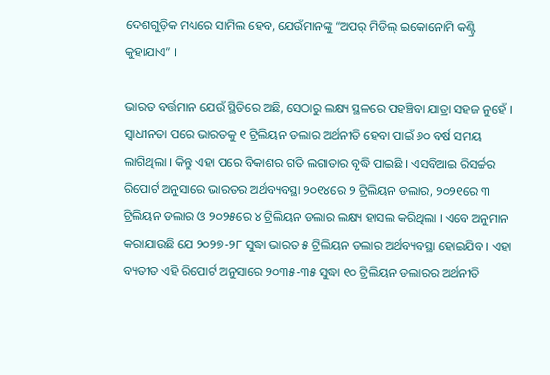ଦେଶଗୁଡ଼ିକ ମଧ୍ୟରେ ସାମିଲ ହେବ, ଯେଉଁମାନଙ୍କୁ “ଅପର୍ ମିଡିଲ୍ ଇକୋନୋମି କଣ୍ଟ୍ରି କୁହାଯାଏ” ।

ଭାରତ ବର୍ତ୍ତମାନ ଯେଉଁ ସ୍ଥିତିରେ ଅଛି, ସେଠାରୁ ଲକ୍ଷ୍ୟ ସ୍ଥଳରେ ପହଞ୍ଚିବା ଯାତ୍ରା ସହଜ ନୁହେଁ । ସ୍ୱାଧୀନତା ପରେ ଭାରତକୁ ୧ ଟ୍ରିଲିୟନ ଡଲାର ଅର୍ଥନୀତି ହେବା ପାଇଁ ୬୦ ବର୍ଷ ସମୟ ଲାଗିଥିଲା । କିନ୍ତୁ ଏହା ପରେ ବିକାଶର ଗତି ଲଗାତାର ବୃଦ୍ଧି ପାଇଛି । ଏସବିଆଇ ରିସର୍ଚ୍ଚର ରିପୋର୍ଟ ଅନୁସାରେ ଭାରତର ଅର୍ଥବ୍ୟବସ୍ଥା ୨୦୧୪ରେ ୨ ଟ୍ରିଲିୟନ ଡଲାର, ୨୦୨୧ରେ ୩ ଟ୍ରିଲିୟନ ଡଲାର ଓ ୨୦୨୫ରେ ୪ ଟ୍ରିଲିୟନ ଡଲାର ଲକ୍ଷ୍ୟ ହାସଲ କରିଥିଲା । ଏବେ ଅନୁମାନ କରାଯାଉଛି ଯେ ୨୦୨୭-୨୮ ସୁଦ୍ଧା ଭାରତ ୫ ଟ୍ରିଲିୟନ ଡଲାର ଅର୍ଥବ୍ୟବସ୍ଥା ହୋଇଯିବ । ଏହା ବ୍ୟତୀତ ଏହି ରିପୋର୍ଟ ଅନୁସାରେ ୨୦୩୫-୩୫ ସୁଦ୍ଧା ୧୦ ଟ୍ରିଲିୟନ ଡଲାରର ଅର୍ଥନୀତି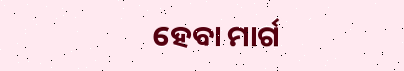ହେବା ମାର୍ଗ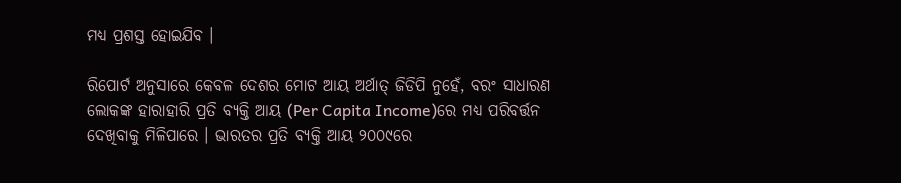ମଧ୍ୟ ପ୍ରଶସ୍ତ ହୋଇଯିବ ।

ରିପୋର୍ଟ ଅନୁସାରେ କେବଳ ଦେଶର ମୋଟ ଆୟ ଅର୍ଥାତ୍ ଜିଡିପି ନୁହେଁ, ବରଂ ସାଧାରଣ ଲୋକଙ୍କ ହାରାହାରି ପ୍ରତି ବ୍ୟକ୍ତି ଆୟ (Per Capita Income)ରେ ମଧ୍ୟ ପରିବର୍ତ୍ତନ ଦେଖିବାକୁ ମିଳିପାରେ । ଭାରତର ପ୍ରତି ବ୍ୟକ୍ତି ଆୟ ୨୦୦୯ରେ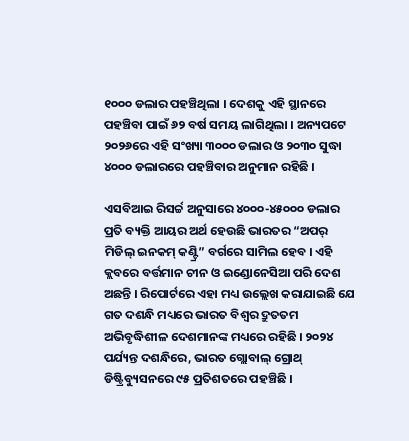୧୦୦୦ ଡଲାର ପହଞ୍ଚିଥିଲା । ଦେଶକୁ ଏହି ସ୍ଥାନରେ ପହଞ୍ଚିବା ପାଇଁ ୬୨ ବର୍ଷ ସମୟ ଲାଗିଥିଲା । ଅନ୍ୟପଟେ ୨୦୨୬ରେ ଏହି ସଂଖ୍ୟା ୩୦୦୦ ଡଲାର ଓ ୨୦୩୦ ସୁଦ୍ଧା ୪୦୦୦ ଡଲାରରେ ପହଞ୍ଚିବାର ଅନୁମାନ ରହିଛି ।

ଏସବିଆଇ ରିସର୍ଚ୍ଚ ଅନୁସାରେ ୪୦୦୦-୪୫୦୦୦ ଡଲାର ପ୍ରତି ବ୍ୟକ୍ତି ଆୟର ଅର୍ଥ ହେଉଛି ଭାରତର “ଅପର୍ ମିଡିଲ୍ ଇନକମ୍ କଣ୍ଟ୍ରି” ବର୍ଗରେ ସାମିଲ ହେବ । ଏହି କ୍ଲବରେ ବର୍ତ୍ତମାନ ଚୀନ ଓ ଇଣ୍ଡୋନେସିଆ ପରି ଦେଶ ଅଛନ୍ତି । ରିପୋର୍ଟରେ ଏହା ମଧ୍ୟ ଉଲ୍ଲେଖ କରାଯାଇଛି ଯେ ଗତ ଦଶନ୍ଧି ମଧ୍ୟରେ ଭାରତ ବିଶ୍ୱର ଦ୍ରୁତତମ ଅଭିବୃଦ୍ଧିଶୀଳ ଦେଶମାନଙ୍କ ମଧ୍ୟରେ ରହିଛି । ୨୦୨୪ ପର୍ଯ୍ୟନ୍ତ ଦଶନ୍ଧିରେ, ଭାରତ ଗ୍ଲୋବାଲ୍ ଗ୍ରୋଥ୍ ଡିଷ୍ଟ୍ରିବ୍ୟୁସନରେ ୯୫ ପ୍ରତିଶତରେ ପହଞ୍ଚିଛି ।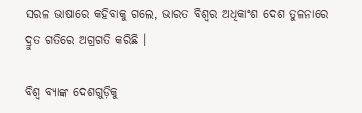ସରଳ ଭାଷାରେ କହିବାକୁ ଗଲେ, ଭାରତ ବିଶ୍ୱର ଅଧିକାଂଶ ଦେଶ ତୁଳନାରେ ଦ୍ରୁତ ଗତିରେ ଅଗ୍ରଗତି କରିଛି ।

ବିଶ୍ୱ ବ୍ୟାଙ୍କ ଦେଶଗୁଡ଼ିକୁ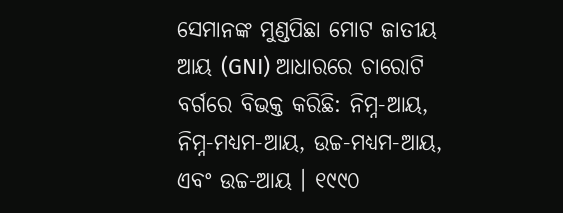ସେମାନଙ୍କ ମୁଣ୍ଡପିଛା ମୋଟ ଜାତୀୟ ଆୟ (GNI) ଆଧାରରେ ଚାରୋଟି ବର୍ଗରେ ବିଭକ୍ତ କରିଛି: ନିମ୍ନ-ଆୟ, ନିମ୍ନ-ମଧ୍ୟମ-ଆୟ, ଉଚ୍ଚ-ମଧ୍ୟମ-ଆୟ, ଏବଂ ଉଚ୍ଚ-ଆୟ । ୧୯୯୦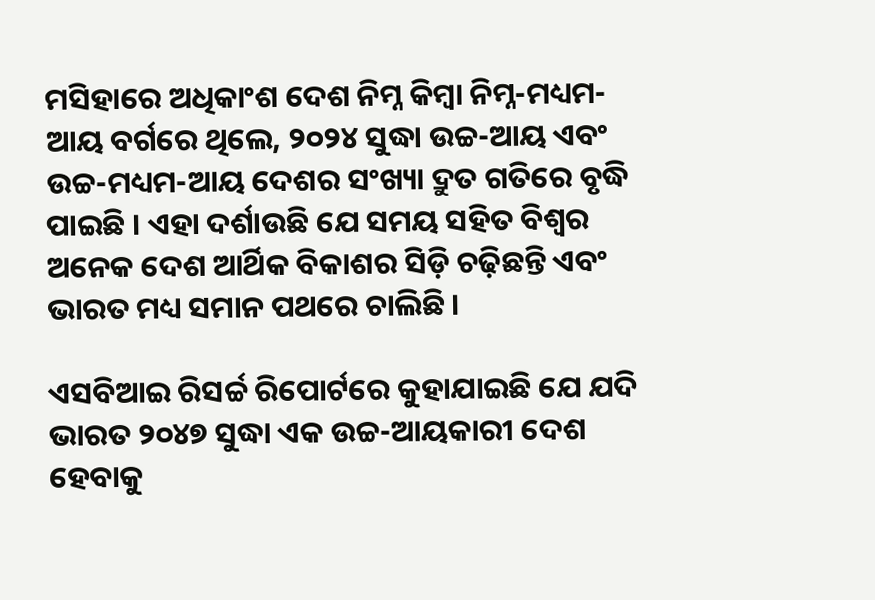ମସିହାରେ ଅଧିକାଂଶ ଦେଶ ନିମ୍ନ କିମ୍ବା ନିମ୍ନ-ମଧ୍ୟମ-ଆୟ ବର୍ଗରେ ଥିଲେ, ୨୦୨୪ ସୁଦ୍ଧା ଉଚ୍ଚ-ଆୟ ଏବଂ ଉଚ୍ଚ-ମଧ୍ୟମ-ଆୟ ଦେଶର ସଂଖ୍ୟା ଦ୍ରୁତ ଗତିରେ ବୃଦ୍ଧି ପାଇଛି । ଏହା ଦର୍ଶାଉଛି ଯେ ସମୟ ସହିତ ବିଶ୍ୱର ଅନେକ ଦେଶ ଆର୍ଥିକ ବିକାଶର ସିଡ଼ି ଚଢ଼ିଛନ୍ତି ଏବଂ ଭାରତ ମଧ୍ୟ ସମାନ ପଥରେ ଚାଲିଛି ।

ଏସବିଆଇ ରିସର୍ଚ୍ଚ ରିପୋର୍ଟରେ କୁହାଯାଇଛି ଯେ ଯଦି ଭାରତ ୨୦୪୭ ସୁଦ୍ଧା ଏକ ଉଚ୍ଚ-ଆୟକାରୀ ଦେଶ ହେବାକୁ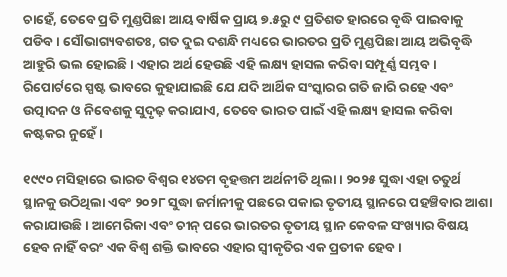ଚାହେଁ, ତେବେ ପ୍ରତି ମୁଣ୍ଡପିଛା ଆୟ ବାର୍ଷିକ ପ୍ରାୟ ୭.୫ରୁ ୯ ପ୍ରତିଶତ ହାରରେ ବୃଦ୍ଧି ପାଇବାକୁ ପଡିବ । ସୌଭାଗ୍ୟବଶତଃ, ଗତ ଦୁଇ ଦଶନ୍ଧି ମଧ୍ୟରେ ଭାରତର ପ୍ରତି ମୁଣ୍ଡପିଛା ଆୟ ଅଭିବୃଦ୍ଧି ଆହୁରି ଭଲ ହୋଇଛି । ଏହାର ଅର୍ଥ ହେଉଛି ଏହି ଲକ୍ଷ୍ୟ ହାସଲ କରିବା ସମ୍ପୂର୍ଣ୍ଣ ସମ୍ଭବ । ରିପୋର୍ଟରେ ସ୍ପଷ୍ଟ ଭାବରେ କୁହାଯାଇଛି ଯେ ଯଦି ଆର୍ଥିକ ସଂସ୍କାରର ଗତି ଜାରି ରହେ ଏବଂ ଉତ୍ପାଦନ ଓ ନିବେଶକୁ ସୁଦୃଢ଼ କରାଯାଏ, ତେବେ ଭାରତ ପାଇଁ ଏହି ଲକ୍ଷ୍ୟ ହାସଲ କରିବା କଷ୍ଟକର ନୁହେଁ ।

୧୯୯୦ ମସିହାରେ ଭାରତ ବିଶ୍ୱର ୧୪ତମ ବୃହତ୍ତମ ଅର୍ଥନୀତି ଥିଲା । ୨୦୨୫ ସୁଦ୍ଧା ଏହା ଚତୁର୍ଥ ସ୍ଥାନକୁ ଉଠିଥିଲା ଏବଂ ୨୦୨୮ ସୁଦ୍ଧା ଜର୍ମାନୀକୁ ପଛରେ ପକାଇ ତୃତୀୟ ସ୍ଥାନରେ ପହଞ୍ଚିବାର ଆଶା କରାଯାଉଛି । ଆମେରିକା ଏବଂ ଚୀନ୍ ପରେ ଭାରତର ତୃତୀୟ ସ୍ଥାନ କେବଳ ସଂଖ୍ୟାର ବିଷୟ ହେବ ନାହିଁ ବରଂ ଏକ ବିଶ୍ୱ ଶକ୍ତି ଭାବରେ ଏହାର ସ୍ୱୀକୃତିର ଏକ ପ୍ରତୀକ ହେବ ।